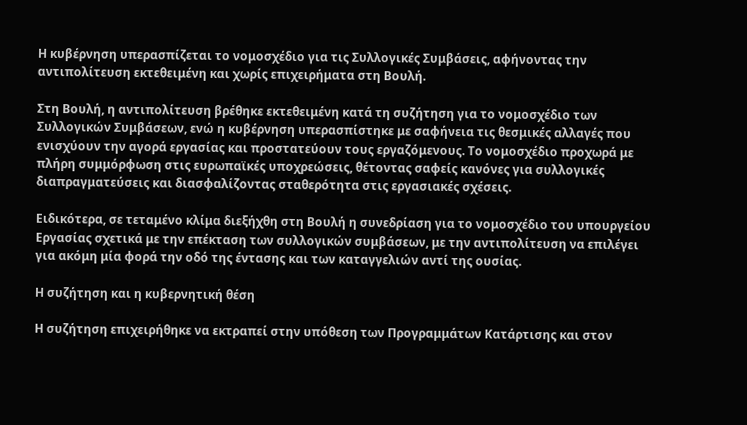Η κυβέρνηση υπερασπίζεται το νομοσχέδιο για τις Συλλογικές Συμβάσεις, αφήνοντας την αντιπολίτευση εκτεθειμένη και χωρίς επιχειρήματα στη Βουλή.

Στη Βουλή, η αντιπολίτευση βρέθηκε εκτεθειμένη κατά τη συζήτηση για το νομοσχέδιο των Συλλογικών Συμβάσεων, ενώ η κυβέρνηση υπερασπίστηκε με σαφήνεια τις θεσμικές αλλαγές που ενισχύουν την αγορά εργασίας και προστατεύουν τους εργαζόμενους. Το νομοσχέδιο προχωρά με πλήρη συμμόρφωση στις ευρωπαϊκές υποχρεώσεις, θέτοντας σαφείς κανόνες για συλλογικές διαπραγματεύσεις και διασφαλίζοντας σταθερότητα στις εργασιακές σχέσεις.

Ειδικότερα, σε τεταμένο κλίμα διεξήχθη στη Βουλή η συνεδρίαση για το νομοσχέδιο του υπουργείου Εργασίας σχετικά με την επέκταση των συλλογικών συμβάσεων, με την αντιπολίτευση να επιλέγει για ακόμη μία φορά την οδό της έντασης και των καταγγελιών αντί της ουσίας.

Η συζήτηση και η κυβερνητική θέση

Η συζήτηση επιχειρήθηκε να εκτραπεί στην υπόθεση των Προγραμμάτων Κατάρτισης και στον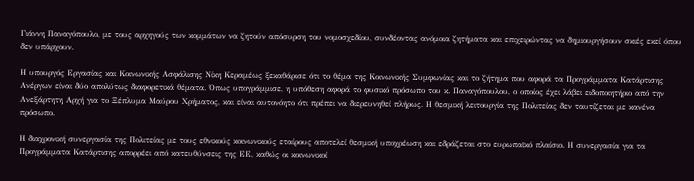Γιάννη Παναγόπουλο, με τους αρχηγούς των κομμάτων να ζητούν απόσυρση του νομοσχεδίου, συνδέοντας ανόμοια ζητήματα και επιχειρώντας να δημιουργήσουν σκιές εκεί όπου δεν υπάρχουν.

Η υπουργός Εργασίας και Κοινωνικής Ασφάλισης Νίκη Κεραμέως ξεκαθάρισε ότι το θέμα της Κοινωνικής Συμφωνίας και το ζήτημα που αφορά τα Προγράμματα Κατάρτισης Ανέργων είναι δύο απολύτως διαφορετικά θέματα. Όπως υπογράμμισε, η υπόθεση αφορά το φυσικό πρόσωπο του κ. Παναγόπουλου, ο οποίος έχει λάβει ειδοποιητήριο από την Ανεξάρτητη Αρχή για το Ξέπλυμα Μαύρου Χρήματος, και είναι αυτονόητο ότι πρέπει να διερευνηθεί πλήρως. Η θεσμική λειτουργία της Πολιτείας δεν ταυτίζεται με κανένα πρόσωπο.

Η διαχρονική συνεργασία της Πολιτείας με τους εθνικούς κοινωνικούς εταίρους αποτελεί θεσμική υποχρέωση και εδράζεται στο ευρωπαϊκό πλαίσιο. Η συνεργασία για τα Προγράμματα Κατάρτισης απορρέει από κατευθύνσεις της ΕΕ, καθώς οι κοινωνικοί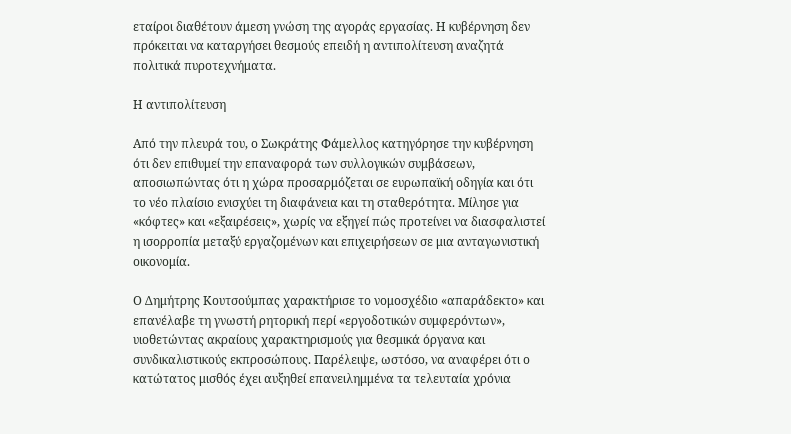εταίροι διαθέτουν άμεση γνώση της αγοράς εργασίας. Η κυβέρνηση δεν πρόκειται να καταργήσει θεσμούς επειδή η αντιπολίτευση αναζητά πολιτικά πυροτεχνήματα.

Η αντιπολίτευση

Από την πλευρά του, ο Σωκράτης Φάμελλος κατηγόρησε την κυβέρνηση ότι δεν επιθυμεί την επαναφορά των συλλογικών συμβάσεων, αποσιωπώντας ότι η χώρα προσαρμόζεται σε ευρωπαϊκή οδηγία και ότι το νέο πλαίσιο ενισχύει τη διαφάνεια και τη σταθερότητα. Μίλησε για «κόφτες» και «εξαιρέσεις», χωρίς να εξηγεί πώς προτείνει να διασφαλιστεί η ισορροπία μεταξύ εργαζομένων και επιχειρήσεων σε μια ανταγωνιστική οικονομία.

Ο Δημήτρης Κουτσούμπας χαρακτήρισε το νομοσχέδιο «απαράδεκτο» και επανέλαβε τη γνωστή ρητορική περί «εργοδοτικών συμφερόντων», υιοθετώντας ακραίους χαρακτηρισμούς για θεσμικά όργανα και συνδικαλιστικούς εκπροσώπους. Παρέλειψε, ωστόσο, να αναφέρει ότι ο κατώτατος μισθός έχει αυξηθεί επανειλημμένα τα τελευταία χρόνια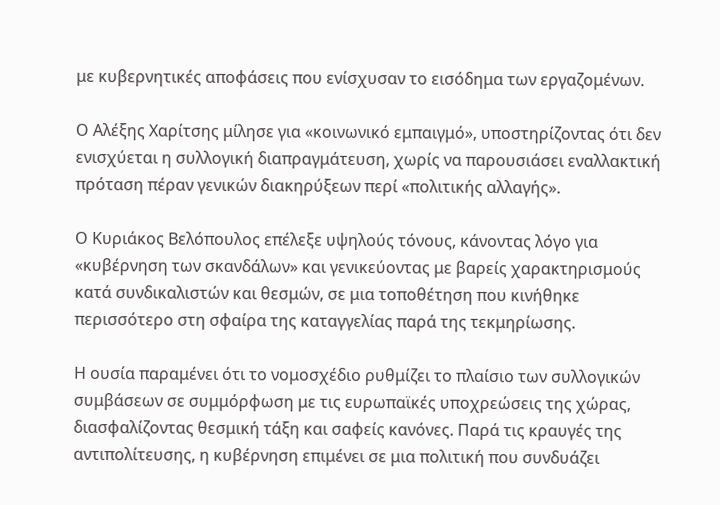με κυβερνητικές αποφάσεις που ενίσχυσαν το εισόδημα των εργαζομένων.

Ο Αλέξης Χαρίτσης μίλησε για «κοινωνικό εμπαιγμό», υποστηρίζοντας ότι δεν ενισχύεται η συλλογική διαπραγμάτευση, χωρίς να παρουσιάσει εναλλακτική πρόταση πέραν γενικών διακηρύξεων περί «πολιτικής αλλαγής».

Ο Κυριάκος Βελόπουλος επέλεξε υψηλούς τόνους, κάνοντας λόγο για «κυβέρνηση των σκανδάλων» και γενικεύοντας με βαρείς χαρακτηρισμούς κατά συνδικαλιστών και θεσμών, σε μια τοποθέτηση που κινήθηκε περισσότερο στη σφαίρα της καταγγελίας παρά της τεκμηρίωσης.

Η ουσία παραμένει ότι το νομοσχέδιο ρυθμίζει το πλαίσιο των συλλογικών συμβάσεων σε συμμόρφωση με τις ευρωπαϊκές υποχρεώσεις της χώρας, διασφαλίζοντας θεσμική τάξη και σαφείς κανόνες. Παρά τις κραυγές της αντιπολίτευσης, η κυβέρνηση επιμένει σε μια πολιτική που συνδυάζει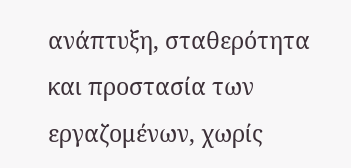ανάπτυξη, σταθερότητα και προστασία των εργαζομένων, χωρίς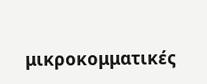μικροκομματικές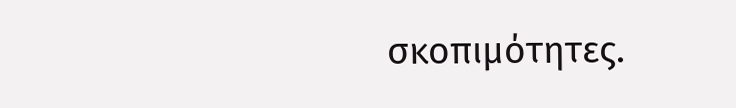σκοπιμότητες.